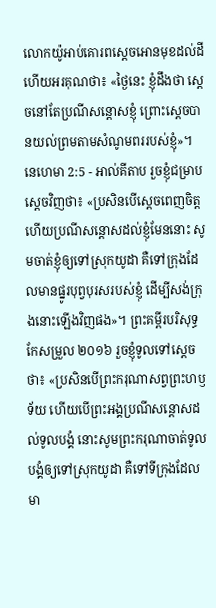លោកយ៉ូអាប់គោរពស្តេចអោនមុខដល់ដី ហើយអរគុណថា៖ «ថ្ងៃនេះ ខ្ញុំដឹងថា ស្តេចនៅតែប្រណីសន្តោសខ្ញុំ ព្រោះស្តេចបានយល់ព្រមតាមសំណូមពររបស់ខ្ញុំ»។
នេហេមា 2:5 - អាល់គីតាប រួចខ្ញុំជម្រាបស្តេចវិញថា៖ «ប្រសិនបើស្តេចពេញចិត្ត ហើយប្រណីសន្ដោសដល់ខ្ញុំមែននោះ សូមចាត់ខ្ញុំឲ្យទៅស្រុកយូដា គឺទៅក្រុងដែលមានផ្នូរបុព្វបុរសរបស់ខ្ញុំ ដើម្បីសង់ក្រុងនោះឡើងវិញផង»។ ព្រះគម្ពីរបរិសុទ្ធកែសម្រួល ២០១៦ រួចខ្ញុំទូលទៅស្តេចថា៖ «ប្រសិនបើព្រះករុណាសព្វព្រះហឫទ័យ ហើយបើព្រះអង្គប្រណីសន្ដោសដល់ទូលបង្គំ នោះសូមព្រះករុណាចាត់ទូលបង្គំឲ្យទៅស្រុកយូដា គឺទៅទីក្រុងដែលមា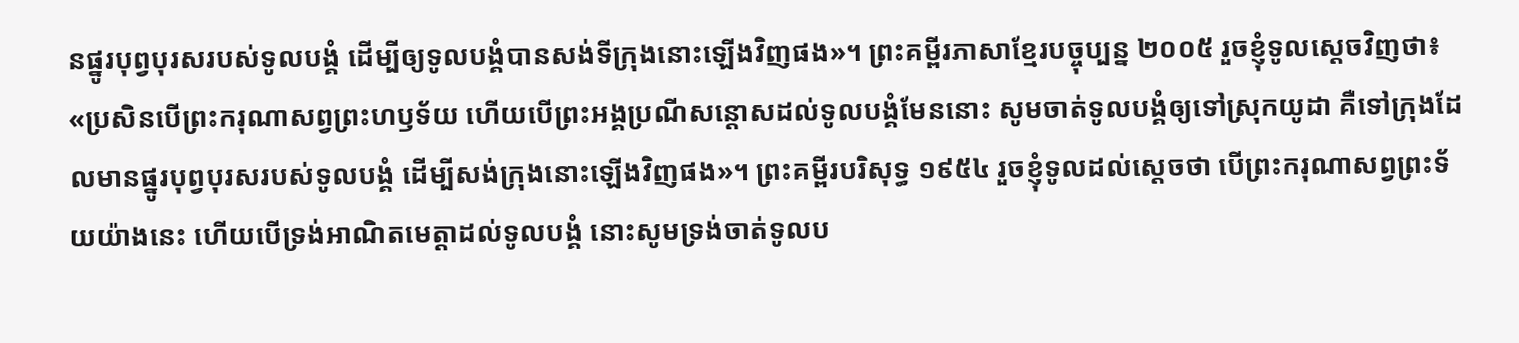នផ្នូរបុព្វបុរសរបស់ទូលបង្គំ ដើម្បីឲ្យទូលបង្គំបានសង់ទីក្រុងនោះឡើងវិញផង»។ ព្រះគម្ពីរភាសាខ្មែរបច្ចុប្បន្ន ២០០៥ រួចខ្ញុំទូលស្ដេចវិញថា៖ «ប្រសិនបើព្រះករុណាសព្វព្រះហឫទ័យ ហើយបើព្រះអង្គប្រណីសន្ដោសដល់ទូលបង្គំមែននោះ សូមចាត់ទូលបង្គំឲ្យទៅស្រុកយូដា គឺទៅក្រុងដែលមានផ្នូរបុព្វបុរសរបស់ទូលបង្គំ ដើម្បីសង់ក្រុងនោះឡើងវិញផង»។ ព្រះគម្ពីរបរិសុទ្ធ ១៩៥៤ រួចខ្ញុំទូលដល់ស្តេចថា បើព្រះករុណាសព្វព្រះទ័យយ៉ាងនេះ ហើយបើទ្រង់អាណិតមេត្តាដល់ទូលបង្គំ នោះសូមទ្រង់ចាត់ទូលប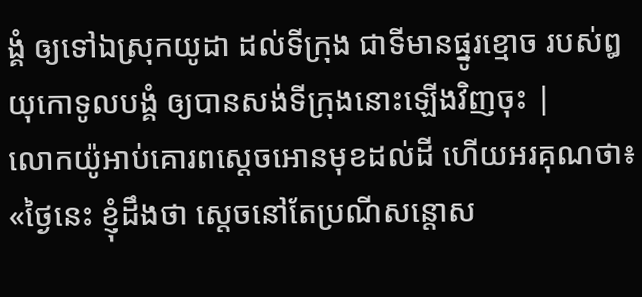ង្គំ ឲ្យទៅឯស្រុកយូដា ដល់ទីក្រុង ជាទីមានផ្នូរខ្មោច របស់ឰយុកោទូលបង្គំ ឲ្យបានសង់ទីក្រុងនោះឡើងវិញចុះ |
លោកយ៉ូអាប់គោរពស្តេចអោនមុខដល់ដី ហើយអរគុណថា៖ «ថ្ងៃនេះ ខ្ញុំដឹងថា ស្តេចនៅតែប្រណីសន្តោស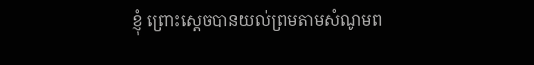ខ្ញុំ ព្រោះស្តេចបានយល់ព្រមតាមសំណូមព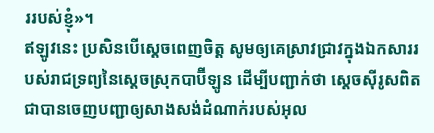ររបស់ខ្ញុំ»។
ឥឡូវនេះ ប្រសិនបើស្តេចពេញចិត្ត សូមឲ្យគេស្រាវជ្រាវក្នុងឯកសាររបស់រាជទ្រព្យនៃស្តេចស្រុកបាប៊ីឡូន ដើម្បីបញ្ជាក់ថា ស្តេចស៊ីរូសពិតជាបានចេញបញ្ជាឲ្យសាងសង់ដំណាក់របស់អុល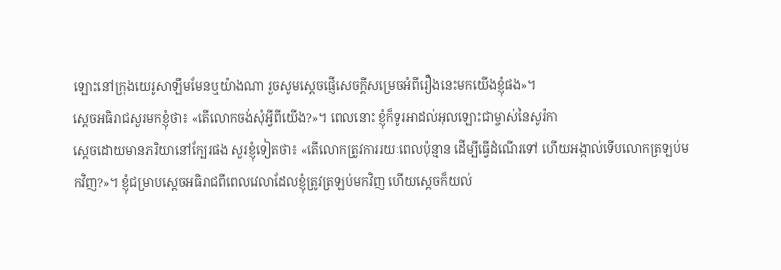ឡោះនៅក្រុងយេរូសាឡឹមមែនឬយ៉ាងណា រួចសូមស្តេចផ្ញើសេចក្ដីសម្រេចអំពីរឿងនេះមកយើងខ្ញុំផង»។
ស្តេចអធិរាជសួរមកខ្ញុំថា៖ «តើលោកចង់សុំអ្វីពីយើង?»។ ពេលនោះ ខ្ញុំក៏ទូរអាដល់អុលឡោះជាម្ចាស់នៃសូរ៉កា
ស្តេចដោយមានភរិយានៅក្បែរផង សួរខ្ញុំទៀតថា៖ «តើលោកត្រូវការរយៈពេលប៉ុន្មាន ដើម្បីធ្វើដំណើរទៅ ហើយអង្កាល់ទើបលោកត្រឡប់មកវិញ?»។ ខ្ញុំជម្រាបស្តេចអធិរាជពីពេលវេលាដែលខ្ញុំត្រូវត្រឡប់មកវិញ ហើយស្តេចក៏យល់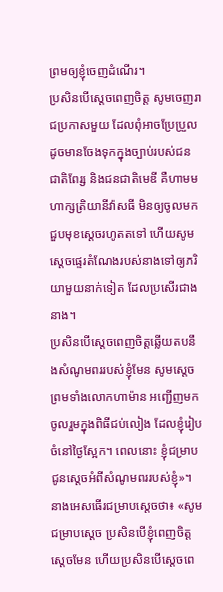ព្រមឲ្យខ្ញុំចេញដំណើរ។
ប្រសិនបើស្តេចពេញចិត្ត សូមចេញរាជប្រកាសមួយ ដែលពុំអាចប្រែប្រួល ដូចមានចែងទុកក្នុងច្បាប់របស់ជនជាតិពែរ្ស និងជនជាតិមេឌី គឺហាមមហាក្សត្រិយានីវ៉ាសធី មិនឲ្យចូលមកជួបមុខស្តេចរហូតតទៅ ហើយសូមស្តេចផ្ទេរតំណែងរបស់នាងទៅឲ្យភរិយាមួយនាក់ទៀត ដែលប្រសើរជាងនាង។
ប្រសិនបើស្តេចពេញចិត្តឆ្លើយតបនឹងសំណូមពររបស់ខ្ញុំមែន សូមស្តេចព្រមទាំងលោកហាម៉ាន អញ្ជើញមកចូលរួមក្នុងពិធីជប់លៀង ដែលខ្ញុំរៀបចំនៅថ្ងៃស្អែក។ ពេលនោះ ខ្ញុំជម្រាបជូនស្តេចអំពីសំណូមពររបស់ខ្ញុំ»។
នាងអេសធើរជម្រាបស្តេចថា៖ «សូមជម្រាបស្តេច ប្រសិនបើខ្ញុំពេញចិត្តស្តេចមែន ហើយប្រសិនបើស្តេចពេ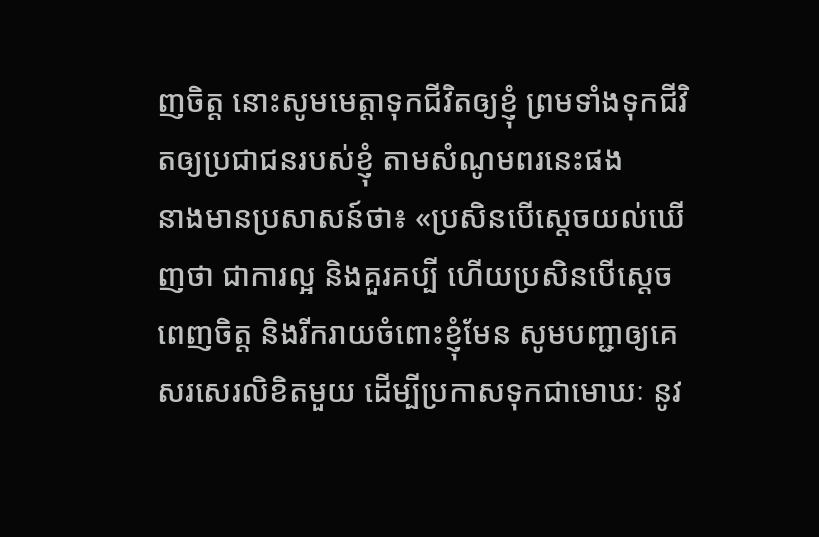ញចិត្ត នោះសូមមេត្តាទុកជីវិតឲ្យខ្ញុំ ព្រមទាំងទុកជីវិតឲ្យប្រជាជនរបស់ខ្ញុំ តាមសំណូមពរនេះផង
នាងមានប្រសាសន៍ថា៖ «ប្រសិនបើស្តេចយល់ឃើញថា ជាការល្អ និងគួរគប្បី ហើយប្រសិនបើស្តេចពេញចិត្ត និងរីករាយចំពោះខ្ញុំមែន សូមបញ្ជាឲ្យគេសរសេរលិខិតមួយ ដើម្បីប្រកាសទុកជាមោឃៈ នូវ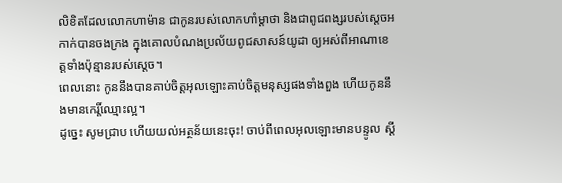លិខិតដែលលោកហាម៉ាន ជាកូនរបស់លោកហាំម្ដាថា និងជាពូជពង្សរបស់ស្ដេចអកាក់បានចងក្រង ក្នុងគោលបំណងប្រល័យពូជសាសន៍យូដា ឲ្យអស់ពីអាណាខេត្តទាំងប៉ុន្មានរបស់ស្តេច។
ពេលនោះ កូននឹងបានគាប់ចិត្តអុលឡោះគាប់ចិត្តមនុស្សផងទាំងពួង ហើយកូននឹងមានកេរ្តិ៍ឈ្មោះល្អ។
ដូច្នេះ សូមជ្រាប ហើយយល់អត្ថន័យនេះចុះ! ចាប់ពីពេលអុលឡោះមានបន្ទូល ស្ដី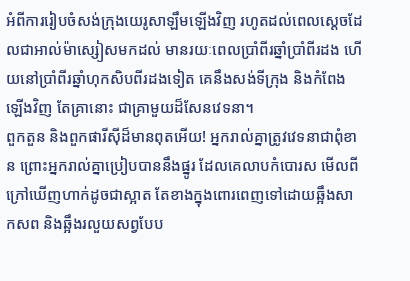អំពីការរៀបចំសង់ក្រុងយេរូសាឡឹមឡើងវិញ រហូតដល់ពេលស្ដេចដែលជាអាល់ម៉ាស្សៀសមកដល់ មានរយៈពេលប្រាំពីរឆ្នាំប្រាំពីរដង ហើយនៅប្រាំពីរឆ្នាំហុកសិបពីរដងទៀត គេនឹងសង់ទីក្រុង និងកំពែងឡើងវិញ តែគ្រានោះ ជាគ្រាមួយដ៏សែនវេទនា។
ពួកតួន និងពួកផារីស៊ីដ៏មានពុតអើយ! អ្នករាល់គ្នាត្រូវវេទនាជាពុំខាន ព្រោះអ្នករាល់គ្នាប្រៀបបាននឹងផ្នូរ ដែលគេលាបកំបោរស មើលពីក្រៅឃើញហាក់ដូចជាស្អាត តែខាងក្នុងពោរពេញទៅដោយឆ្អឹងសាកសព និងឆ្អឹងរលួយសព្វបែប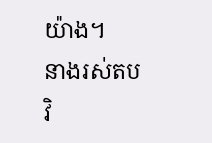យ៉ាង។
នាងរស់តបវិ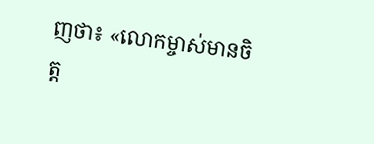ញថា៖ «លោកម្ចាស់មានចិត្ត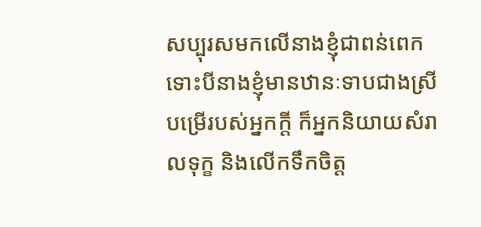សប្បុរសមកលើនាងខ្ញុំជាពន់ពេក ទោះបីនាងខ្ញុំមានឋានៈទាបជាងស្រីបម្រើរបស់អ្នកក្តី ក៏អ្នកនិយាយសំរាលទុក្ខ និងលើកទឹកចិត្ត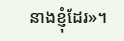នាងខ្ញុំដែរ»។